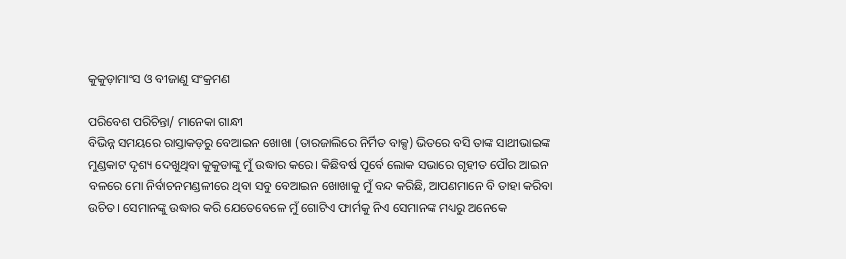କୁକୁଡ଼ାମାଂସ ଓ ବୀଜାଣୁ ସଂକ୍ରମଣ

ପରିବେଶ ପରିଚିନ୍ତା/ ମାନେକା ଗାନ୍ଧୀ
ବିଭିନ୍ନ ସମୟରେ ରାସ୍ତାକଡ଼ରୁ ବେଆଇନ ଖୋଖା (ତାରଜାଲିରେ ନିର୍ମିତ ବାକ୍ସ) ଭିତରେ ବସି ତାଙ୍କ ସାଥୀଭାଇଙ୍କ ମୁଣ୍ଡକାଟ ଦୃଶ୍ୟ ଦେଖୁଥିବା କୁକୁଡାଙ୍କୁ ମୁଁ ଉଦ୍ଧାର କରେ। କିଛିବର୍ଷ ପୂର୍ବେ ଲୋକ ସଭାରେ ଗୃହୀତ ପୌର ଆଇନ ବଳରେ ମୋ ନିର୍ବାଚନମଣ୍ଡଳୀରେ ଥିବା ସବୁ ବେଆଇନ ଖୋଖାକୁ ମୁଁ ବନ୍ଦ କରିଛି, ଆପଣମାନେ ବି ତାହା କରିବା ଉଚିତ। ସେମାନଙ୍କୁ ଉଦ୍ଧାର କରି ଯେତେବେଳେ ମୁଁ ଗୋଟିଏ ଫାର୍ମକୁ ନିଏ ସେମାନଙ୍କ ମଧ୍ୟରୁ ଅନେକେ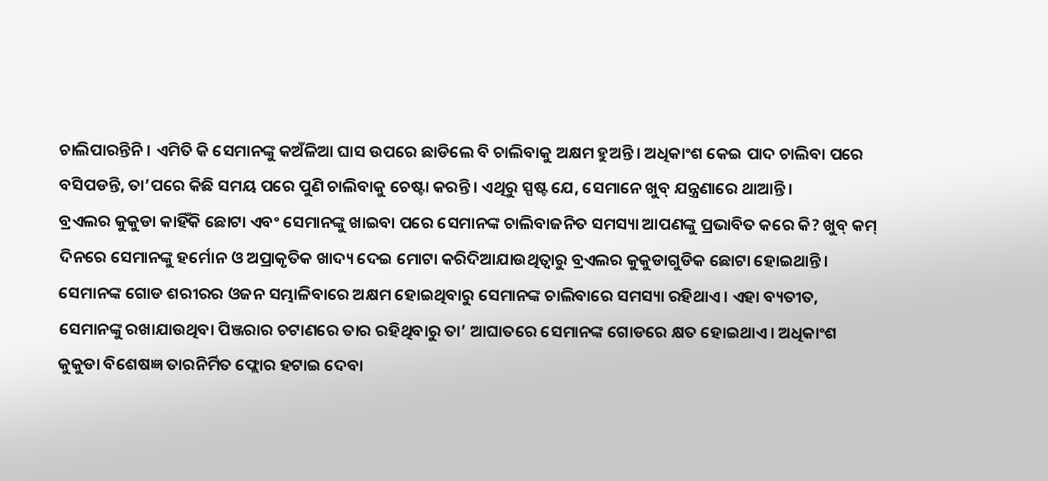ଚାଲିପାରନ୍ତିନି। ଏମିତି କି ସେମାନଙ୍କୁ କଅଁଳିଆ ଘାସ ଉପରେ ଛାଡିଲେ ବି ଚାଲିବାକୁ ଅକ୍ଷମ ହୁଅନ୍ତି। ଅଧିକାଂଶ କେଇ ପାଦ ଚାଲିବା ପରେ ବସିପଡନ୍ତି, ତା’ପରେ କିଛି ସମୟ ପରେ ପୁଣି ଚାଲିବାକୁ ଚେଷ୍ଟା କରନ୍ତି। ଏଥିରୁ ସ୍ପଷ୍ଟ ଯେ, ସେମାନେ ଖୁବ୍‌ ଯନ୍ତ୍ରଣାରେ ଥାଆନ୍ତି।
ବ୍ରଏଲର କୁକୁଡା କାହିଁକି ଛୋଟା ଏବଂ ସେମାନଙ୍କୁ ଖାଇବା ପରେ ସେମାନଙ୍କ ଚାଲିବାଜନିତ ସମସ୍ୟା ଆପଣଙ୍କୁ ପ୍ରଭାବିତ କରେ କି? ଖୁବ୍‌ କମ୍‌ ଦିନରେ ସେମାନଙ୍କୁ ହର୍ମୋନ ଓ ଅପ୍ରାକୃତିକ ଖାଦ୍ୟ ଦେଇ ମୋଟା କରିଦିଆଯାଉଥିତ୍ବାରୁ ବ୍ରଏଲର କୁକୁଡାଗୁଡିକ ଛୋଟା ହୋଇଥାନ୍ତି। ସେମାନଙ୍କ ଗୋଡ ଶରୀରର ଓଜନ ସମ୍ଭାଳିବାରେ ଅକ୍ଷମ ହୋଇଥିବାରୁ ସେମାନଙ୍କ ଚାଲିବାରେ ସମସ୍ୟା ରହିଥାଏ। ଏହା ବ୍ୟତୀତ, ସେମାନଙ୍କୁ ରଖାଯାଉଥିବା ପିଞ୍ଜରାର ଚଟାଣରେ ତାର ରହିଥିବାରୁ ତା’ ଆଘାତରେ ସେମାନଙ୍କ ଗୋଡରେ କ୍ଷତ ହୋଇଥାଏ। ଅଧିକାଂଶ କୁକୁଡା ବିଶେଷଜ୍ଞ ତାରନିର୍ମିତ ଫ୍ଲୋର ହଟାଇ ଦେବା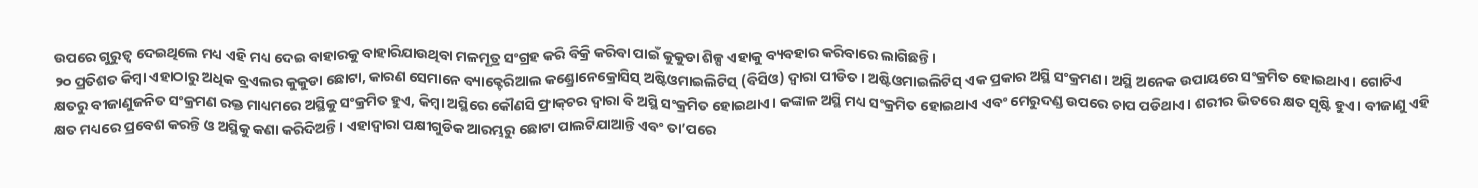ଉପରେ ଗୁରୁତ୍ୱ ଦେଇଥିଲେ ମଧ୍ୟ ଏହି ମଧ୍ୟ ଦେଇ ବାହାରକୁ ବାହାରିଯାଉଥିବା ମଳମୂତ୍ର ସଂଗ୍ରହ କରି ବିକ୍ରି କରିବା ପାଇଁ କୁକୁଡା ଶିଳ୍ପ ଏହାକୁ ବ୍ୟବହାର କରିବାରେ ଲାଗିଛନ୍ତି।
୨୦ ପ୍ରତିଶତ କିମ୍ବା ଏହାଠାରୁ ଅଧିକ ବ୍ରଏଲର କୁକୁଡା ଛୋଟା, କାରଣ ସେମାନେ ବ୍ୟାକ୍ଟେରିଆଲ କଣ୍ଡ୍ରୋନେକ୍ରୋସିସ୍‌ ଅଷ୍ଟିଓମାଇଲିଟିସ୍‌ (ବିସିଓ) ଦ୍ୱାରା ପୀଡିତ। ଅଷ୍ଟିଓମାଇଲିଟିସ୍‌ ଏକ ପ୍ରକାର ଅସ୍ଥି ସଂକ୍ରମଣ। ଅସ୍ଥି ଅନେକ ଉପାୟରେ ସଂକ୍ରମିତ ହୋଇଥାଏ। ଗୋଟିଏ କ୍ଷତରୁ ବୀଜାଣୁଜନିତ ସଂକ୍ରମଣ ରକ୍ତ ମାଧ୍ୟମରେ ଅସ୍ଥିକୁ ସଂକ୍ରମିତ ହୁଏ, କିମ୍ବା ଅସ୍ଥିରେ କୌଣସି ଫ୍ରାକ୍‌ଚର ଦ୍ୱାରା ବି ଅସ୍ଥି ସଂକ୍ରମିତ ହୋଇଥାଏ। କଙ୍କାଳ ଅସ୍ଥି ମଧ୍ୟ ସଂକ୍ରମିତ ହୋଇଥାଏ ଏବଂ ମେରୁଦଣ୍ଡ ଉପରେ ଚାପ ପଡିଥାଏ। ଶରୀର ଭିତରେ କ୍ଷତ ସୃଷ୍ଟି ହୁଏ। ବୀଜାଣୁ ଏହି କ୍ଷତ ମଧ୍ୟରେ ପ୍ରବେଶ କରନ୍ତି ଓ ଅସ୍ଥିକୁ କଣା କରିଦିଅନ୍ତି। ଏହାଦ୍ୱାରା ପକ୍ଷୀଗୁଡିକ ଆରମ୍ଭରୁ ଛୋଟା ପାଲଟିଯାଆନ୍ତି ଏବଂ ତା’ପରେ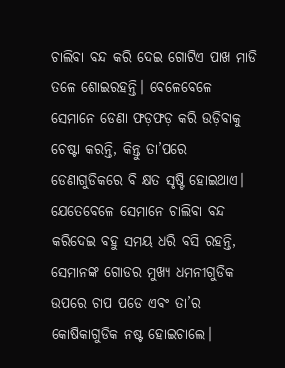ଚାଲିବା ବନ୍ଦ କରି ଦେଇ ଗୋଟିଏ ପାଖ ମାଡି ତଳେ ଶୋଇରହନ୍ତି। ବେଳେବେଳେ ସେମାନେ ଡେଣା ଫଡ଼ଫଡ଼ କରି ଉଡ଼ିବାକୁ ଚେଷ୍ଟା କରନ୍ତି, କିନ୍ତୁ ତା’ପରେ ଡେଣାଗୁଡିକରେ ବି କ୍ଷତ ସୃଷ୍ଟି ହୋଇଥାଏ। ଯେତେବେଳେ ସେମାନେ ଚାଲିବା ବନ୍ଦ କରିଦେଇ ବହୁ ସମୟ ଧରି ବସି ରହନ୍ତି, ସେମାନଙ୍କ ଗୋଡର ମୁଖ୍ୟ ଧମନୀଗୁଡିକ ଉପରେ ଚାପ ପଡେ ଏବଂ ତା’ର କୋଷିକାଗୁଡିକ ନଷ୍ଟ ହୋଇଚାଲେ।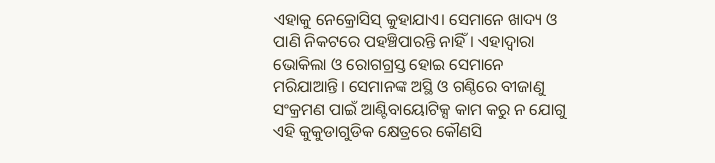ଏହାକୁ ନେକ୍ରୋସିସ୍‌ କୁହାଯାଏ। ସେମାନେ ଖାଦ୍ୟ ଓ ପାଣି ନିକଟରେ ପହଞ୍ଚିପାରନ୍ତି ନାହିଁ। ଏହାଦ୍ୱାରା ଭୋକିଲା ଓ ରୋଗଗ୍ରସ୍ତ ହୋଇ ସେମାନେ ମରିଯାଆନ୍ତି। ସେମାନଙ୍କ ଅସ୍ଥି ଓ ଗଣ୍ଠିରେ ବୀଜାଣୁ ସଂକ୍ରମଣ ପାଇଁ ଆଣ୍ଟିବାୟୋଟିକ୍ସ କାମ କରୁ ନ ଯୋଗୁ ଏହି କୁକୁଡାଗୁଡିକ କ୍ଷେତ୍ରରେ କୌଣସି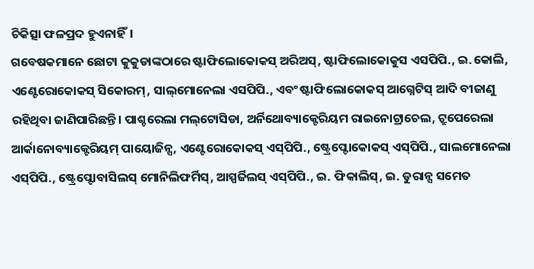ଚିକିତ୍ସା ଫଳପ୍ରଦ ହୁଏନାହିଁ।
ଗବେଷକମାନେ ଛୋଟା କୁକୁଡାଙ୍କଠାରେ ଷ୍ଟାଫିଲୋକୋକସ୍‌ ଅରିଅସ୍‌, ଷ୍ଟାଫିଲୋକୋକୁସ ଏସପିପି., ଇ.କୋଲି, ଏଣ୍ଟେରୋକୋକସ୍‌ ସିକୋରମ୍‌, ସାଲ୍‌ମୋନେଲା ଏସପିପି., ଏବଂ ଷ୍ଟାଫିଲୋକୋକସ୍‌ ଆଗ୍ନେଟିସ୍‌ ଆଦି ବୀଜାଣୁ ରହିଥିବା ଜାଣିପାରିଛନ୍ତି। ପାଶ୍ଚରେଲା ମଲ୍‌ଟୋସିଡା, ଅର୍ନିଥୋବ୍ୟାକ୍ଟେରିୟମ ରାଇନୋଟ୍ରାଚେଲ, ଟ୍ରୁପେରେଲା ଆର୍କାନୋବ୍ୟାକ୍ଟେରିୟମ୍‌ ପାୟୋଜିନ୍ସ, ଏଣ୍ଟେରୋକୋକସ୍‌ ଏସ୍‌ପିପି., ଷ୍ଟ୍ରେପ୍ଟୋକୋକସ୍‌ ଏସ୍‌ପିପି., ସାଲମୋନେଲା ଏସ୍‌ପିପି., ଷ୍ଟ୍ରେପ୍ଟୋବାସିଲସ୍‌ ମୋନିଲିଫର୍ମିସ୍‌, ଆସ୍ପର୍ଜିଲସ୍‌ ଏସ୍‌ପିପି., ଇ. ଫିକାଲିସ୍‌, ଇ. ଡୁରାନ୍ସ ସମେତ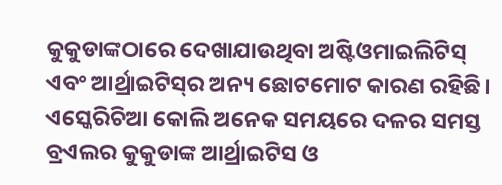କୁକୁଡାଙ୍କଠାରେ ଦେଖାଯାଉଥିବା ଅଷ୍ଟିଓମାଇଲିଟିସ୍‌ ଏବଂ ଆର୍ଥ୍ରାଇଟିସ୍‌ର ଅନ୍ୟ ଛୋଟମୋଟ କାରଣ ରହିଛି।
ଏସ୍କେରିଚିଆ କୋଲି ଅନେକ ସମୟରେ ଦଳର ସମସ୍ତ ବ୍ରଏଲର କୁକୁଡାଙ୍କ ଆର୍ଥ୍ରାଇଟିସ ଓ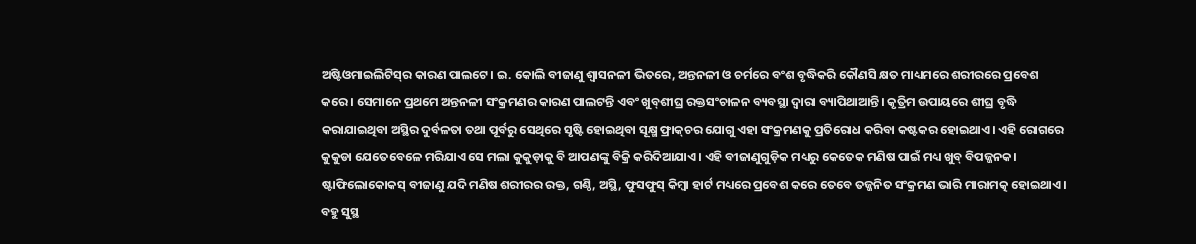ଅଷ୍ଟିଓମାଇଲିଟିସ୍‌ର କାରଣ ପାଲଟେ। ଇ. କୋଲି ବୀଜାଣୁ ଶ୍ୱାସନଳୀ ଭିତରେ, ଅନ୍ତନଳୀ ଓ ଚର୍ମରେ ବଂଶ ବୃଦ୍ଧିକରି କୌଣସି କ୍ଷତ ମାଧ୍ୟମରେ ଶରୀରରେ ପ୍ରବେଶ କରେ। ସେମାନେ ପ୍ରଥମେ ଅନ୍ତନଳୀ ସଂକ୍ରମଣର କାରଣ ପାଲଟନ୍ତି ଏବଂ ଖୁବ୍‌ଶୀଘ୍ର ରକ୍ତସଂଚାଳନ ବ୍ୟବସ୍ଥା ଦ୍ୱାରା ବ୍ୟାପିଥାଆନ୍ତି। କୃତ୍ରିମ ଉପାୟରେ ଶୀଘ୍ର ବୃଦ୍ଧି କରାଯାଇଥିବା ଅସ୍ଥିର ଦୁର୍ବଳତା ତଥା ପୂର୍ବରୁ ସେଥିରେ ସୃଷ୍ଟି ହୋଇଥିବା ସୂକ୍ଷ୍ମ ଫ୍ରାକ୍‌ଚର ଯୋଗୁ ଏହା ସଂକ୍ରମଣକୁ ପ୍ରତିରୋଧ କରିବା କଷ୍ଟକର ହୋଇଥାଏ। ଏହି ରୋଗରେ କୁକୁଡା ଯେତେବେଳେ ମରିଯାଏ ସେ ମଲା କୁକୁଡ଼ାକୁ ବି ଆପଣଙ୍କୁ ବିକ୍ରି କରିଦିଆଯାଏ। ଏହି ବୀଜାଣୁଗୁଡ଼ିକ ମଧ୍ୟରୁ କେତେକ ମଣିଷ ପାଇଁ ମଧ୍ୟ ଖୁବ୍‌ ବିପଜ୍ଜନକ।
ଷ୍ଟାଫିଲୋକୋକସ୍‌ ବୀଜାଣୁ ଯଦି ମଣିଷ ଶରୀରର ରକ୍ତ, ଗଣ୍ଠି, ଅସ୍ଥି, ଫୁସଫୁସ୍‌ କିମ୍ବା ହାର୍ଟ ମଧ୍ୟରେ ପ୍ରବେଶ କରେ ତେବେ ତଜ୍ଜନିତ ସଂକ୍ରମଣ ଭାରି ମାରାମତ୍କ ହୋଇଥାଏ। ବହୁ ସୁସ୍ଥ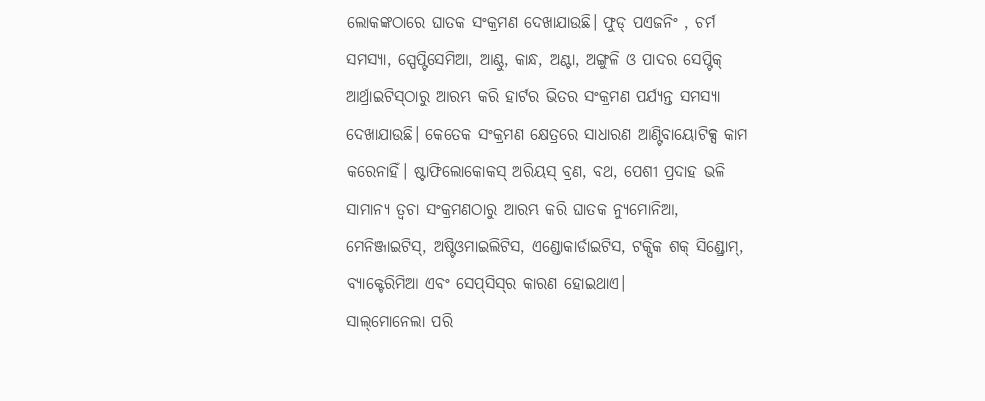ଲୋକଙ୍କଠାରେ ଘାତକ ସଂକ୍ରମଣ ଦେଖାଯାଉଛି। ଫୁଡ୍‌ ପଏଜନିଂ , ଚର୍ମ ସମସ୍ୟା, ସ୍ପେପ୍ଟିସେମିଆ, ଆଣ୍ଠୁ, କାନ୍ଧ, ଅଣ୍ଟା, ଅଙ୍ଗୁଳି ଓ ପାଦର ସେପ୍ଟିକ୍‌ ଆର୍ଥ୍ରାଇଟିସ୍‌ଠାରୁ ଆରମ୍ଭ କରି ହାର୍ଟର ଭିତର ସଂକ୍ରମଣ ପର୍ଯ୍ୟନ୍ତ ସମସ୍ୟା ଦେଖାଯାଉଛି। କେତେକ ସଂକ୍ରମଣ କ୍ଷେତ୍ରରେ ସାଧାରଣ ଆଣ୍ଟିବାୟୋଟିକ୍ସ କାମ କରେନାହିଁ। ଷ୍ଟାଫିଲୋକୋକସ୍‌ ଅରିୟସ୍‌ ବ୍ରଣ, ବଥ, ପେଶୀ ପ୍ରଦାହ ଭଳି ସାମାନ୍ୟ ତ୍ୱଚା ସଂକ୍ରମଣଠାରୁ ଆରମ୍ଭ କରି ଘାତକ ନ୍ୟୁମୋନିଆ, ମେନିଞ୍ଜାଇଟିସ୍‌, ଅଷ୍ଟିଓମାଇଲିଟିସ, ଏଣ୍ଡୋକାର୍ଡାଇଟିସ, ଟକ୍ସିକ ଶକ୍‌ ସିଣ୍ଡ୍ରୋମ୍‌, ବ୍ୟାକ୍ଟେରିମିଆ ଏବଂ ସେପ୍‌ସିସ୍‌ର କାରଣ ହୋଇଥାଏ।
ସାଲ୍‌ମୋନେଲା ପରି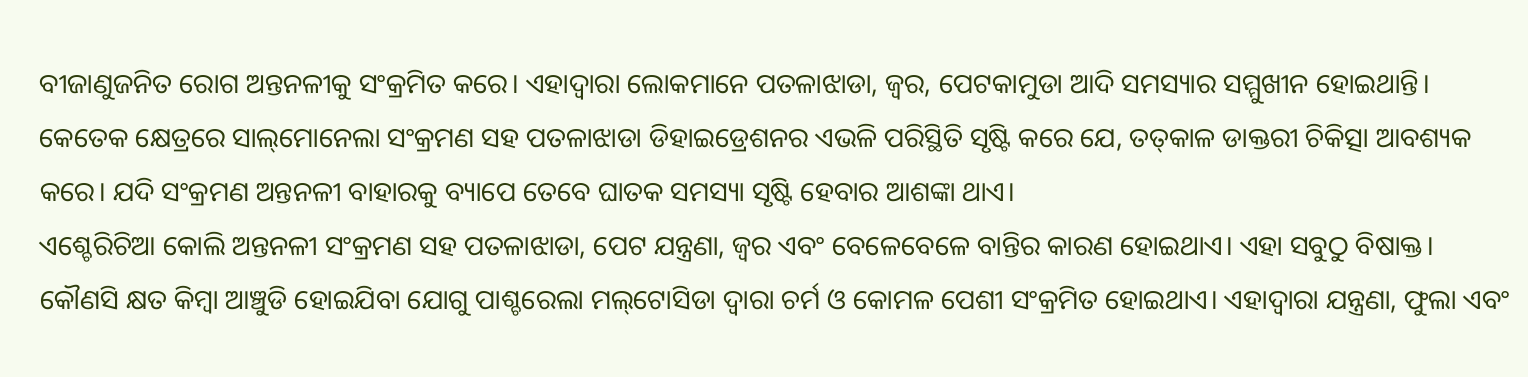ବୀଜାଣୁଜନିତ ରୋଗ ଅନ୍ତନଳୀକୁ ସଂକ୍ରମିତ କରେ। ଏହାଦ୍ୱାରା ଲୋକମାନେ ପତଳାଝାଡା, ଜ୍ୱର, ପେଟକାମୁଡା ଆଦି ସମସ୍ୟାର ସମ୍ମୁଖୀନ ହୋଇଥାନ୍ତି। କେତେକ କ୍ଷେତ୍ରରେ ସାଲ୍‌ମୋନେଲା ସଂକ୍ରମଣ ସହ ପତଳାଝାଡା ଡିହାଇଡ୍ରେଶନର ଏଭଳି ପରିସ୍ଥିତି ସୃଷ୍ଟି କରେ ଯେ, ତତ୍‌କାଳ ଡାକ୍ତରୀ ଚିକିତ୍ସା ଆବଶ୍ୟକ କରେ। ଯଦି ସଂକ୍ରମଣ ଅନ୍ତନଳୀ ବାହାରକୁ ବ୍ୟାପେ ତେବେ ଘାତକ ସମସ୍ୟା ସୃଷ୍ଟି ହେବାର ଆଶଙ୍କା ଥାଏ।
ଏଶ୍ଚେରିଚିଆ କୋଲି ଅନ୍ତନଳୀ ସଂକ୍ରମଣ ସହ ପତଳାଝାଡା, ପେଟ ଯନ୍ତ୍ରଣା, ଜ୍ୱର ଏବଂ ବେଳେବେଳେ ବାନ୍ତିର କାରଣ ହୋଇଥାଏ। ଏହା ସବୁଠୁ ବିଷାକ୍ତ। କୌଣସି କ୍ଷତ କିମ୍ବା ଆଞ୍ଚୁଡି ହୋଇଯିବା ଯୋଗୁ ପାଶ୍ଚରେଲା ମଲ୍‌ଟୋସିଡା ଦ୍ୱାରା ଚର୍ମ ଓ କୋମଳ ପେଶୀ ସଂକ୍ରମିତ ହୋଇଥାଏ। ଏହାଦ୍ୱାରା ଯନ୍ତ୍ରଣା, ଫୁଲା ଏବଂ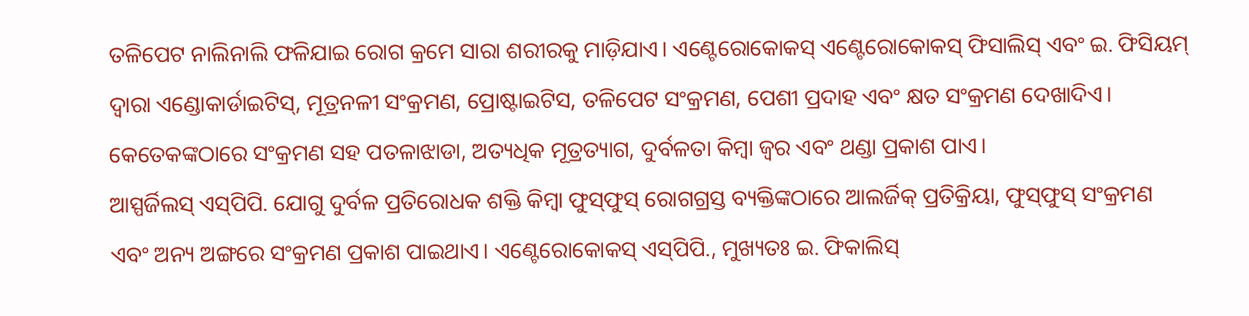ତଳିପେଟ ନାଲିନାଲି ଫଳିଯାଇ ରୋଗ କ୍ରମେ ସାରା ଶରୀରକୁ ମାଡ଼ିଯାଏ। ଏଣ୍ଟେରୋକୋକସ୍‌ ଏଣ୍ଟେରୋକୋକସ୍‌ ଫିସାଲିସ୍‌ ଏବଂ ଇ. ଫିସିୟମ୍‌ ଦ୍ୱାରା ଏଣ୍ଡୋକାର୍ଡାଇଟିସ୍‌, ମୂତ୍ରନଳୀ ସଂକ୍ରମଣ, ପ୍ରୋଷ୍ଟାଇଟିସ, ତଳିପେଟ ସଂକ୍ରମଣ, ପେଶୀ ପ୍ରଦାହ ଏବଂ କ୍ଷତ ସଂକ୍ରମଣ ଦେଖାଦିଏ। କେତେକଙ୍କଠାରେ ସଂକ୍ରମଣ ସହ ପତଳାଝାଡା, ଅତ୍ୟଧିକ ମୂତ୍ରତ୍ୟାଗ, ଦୁର୍ବଳତା କିମ୍ବା ଜ୍ୱର ଏବଂ ଥଣ୍ଡା ପ୍ରକାଶ ପାଏ।
ଆସ୍ପର୍ଜିଲସ୍‌ ଏସ୍‌ପିପି. ଯୋଗୁ ଦୁର୍ବଳ ପ୍ରତିରୋଧକ ଶକ୍ତି କିମ୍ବା ଫୁସ୍‌ଫୁସ୍‌ ରୋଗଗ୍ରସ୍ତ ବ୍ୟକ୍ତିଙ୍କଠାରେ ଆଲର୍ଜିକ୍‌ ପ୍ରତିକ୍ରିୟା, ଫୁସ୍‌ଫୁସ୍‌ ସଂକ୍ରମଣ ଏବଂ ଅନ୍ୟ ଅଙ୍ଗରେ ସଂକ୍ରମଣ ପ୍ରକାଶ ପାଇଥାଏ। ଏଣ୍ଟେରୋକୋକସ୍‌ ଏସ୍‌ପିପି., ମୁଖ୍ୟତଃ ଇ. ଫିକାଲିସ୍‌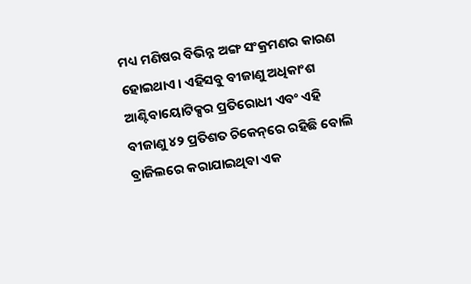ମଧ୍ୟ ମଣିଷର ବିଭିନ୍ନ ଅଙ୍ଗ ସଂକ୍ରମଣର କାରଣ ହୋଇଥାଏ। ଏହିସବୁ ବୀଜାଣୁ ଅଧିକାଂଶ ଆଣ୍ଟିବାୟୋଟିକ୍ସର ପ୍ରତିରୋଧୀ ଏବଂ ଏହି ବୀଜାଣୁ ୪୨ ପ୍ରତିଶତ ଚିକେନ୍‌ରେ ରହିଛି ବୋଲି ବ୍ରାଜିଲରେ କରାଯାଇଥିବା ଏକ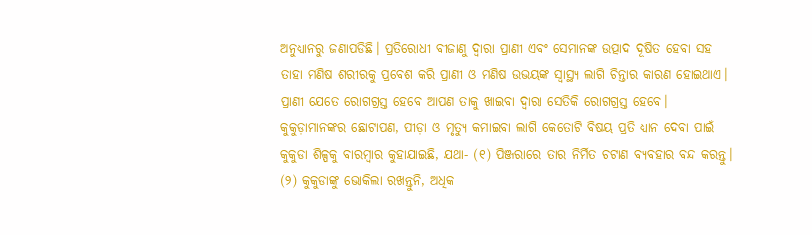ଅନୁଧ୍ୟାନରୁ ଜଣାପଡିଛି। ପ୍ରତିରୋଧୀ ବୀଜାଣୁ ଦ୍ୱାରା ପ୍ରାଣୀ ଏବଂ ସେମାନଙ୍କ ଉତ୍ପାଦ ଦୂଷିତ ହେବା ସହ ତାହା ମଣିଷ ଶରୀରକୁ ପ୍ରବେଶ କରି ପ୍ରାଣୀ ଓ ମଣିଷ ଉଭୟଙ୍କ ସ୍ବାସ୍ଥ୍ୟ ଲାଗି ଚିନ୍ତାର କାରଣ ହୋଇଥାଏ। ପ୍ରାଣୀ ଯେତେ ରୋଗଗ୍ରସ୍ତ ହେବେ ଆପଣ ତାକୁ ଖାଇବା ଦ୍ୱାରା ସେତିକି ରୋଗଗ୍ରସ୍ତ ହେବେ।
କୁକୁଡ଼ାମାନଙ୍କର ଛୋଟାପଣ, ପୀଡ଼ା ଓ ମୃତ୍ୟୁ କମାଇବା ଲାଗି କେତୋଟି ବିଷୟ ପ୍ରତି ଧ୍ୟାନ ଦେବା ପାଇଁ କୁକୁଡା ଶିଳ୍ପକୁ ବାରମ୍ବାର କୁହାଯାଇଛି, ଯଥା- (୧) ପିଞ୍ଜରାରେ ତାର ନିର୍ମିତ ଚଟାଣ ବ୍ୟବହାର ବନ୍ଦ କରନ୍ତୁ। (୨) କୁକୁଡାଙ୍କୁ ଭୋକିଲା ରଖନ୍ତୁନି, ଅଧିକ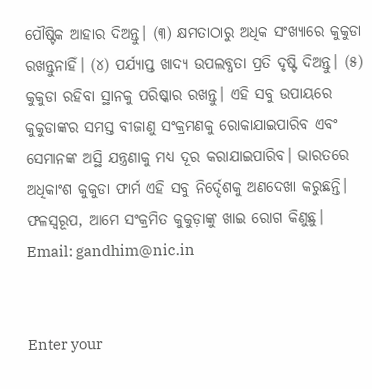ପୌଷ୍ଟିକ ଆହାର ଦିଅନ୍ତୁ। (୩) କ୍ଷମତାଠାରୁ ଅଧିକ ସଂଖ୍ୟାରେ କୁକୁଡା ରଖନ୍ତୁନାହିଁ। (୪) ପର୍ଯ୍ୟାପ୍ତ ଖାଦ୍ୟ ଉପଲବ୍ଧତା ପ୍ରତି ଦୃଷ୍ଟି ଦିଅନ୍ତୁ। (୫) କୁକୁଡା ରହିବା ସ୍ଥାନକୁ ପରିଷ୍କାର ରଖନ୍ତୁ। ଏହି ସବୁ ଉପାୟରେ କୁକୁଡାଙ୍କର ସମସ୍ତ ବୀଜାଣୁ ସଂକ୍ରମଣକୁ ରୋକାଯାଇପାରିବ ଏବଂ ସେମାନଙ୍କ ଅସ୍ଥି ଯନ୍ତ୍ରଣାକୁ ମଧ୍ୟ ଦୂର କରାଯାଇପାରିବ। ଭାରତରେ ଅଧିକାଂଶ କୁକୁଡା ଫାର୍ମ ଏହି ସବୁ ନିର୍ଦ୍ଦେଶକୁ ଅଣଦେଖା କରୁଛନ୍ତି। ଫଳସ୍ବରୂପ, ଆମେ ସଂକ୍ରମିତ କୁକୁଡ଼ାଙ୍କୁ ଖାଇ ରୋଗ କିଣୁଛୁ।
Email: gandhim@nic.in


Enter your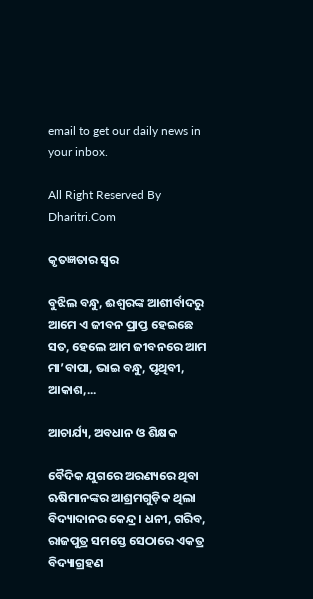email to get our daily news in your inbox.

All Right Reserved By Dharitri.Com

କୃତଜ୍ଞତାର ସ୍ବର

ବୁଝିଲ ବନ୍ଧୁ, ଈଶ୍ବରଙ୍କ ଆଶୀର୍ବାଦରୁ ଆମେ ଏ ଜୀବନ ପ୍ରାପ୍ତ ହେଇଛେ ସତ, ହେଲେ ଆମ ଜୀବନରେ ଆମ ମା’ବାପା, ଭାଇ ବନ୍ଧୁ, ପୃଥିବୀ, ଆକାଶ,...

ଆଚାର୍ଯ୍ୟ, ଅବଧାନ ଓ ଶିକ୍ଷକ

ବୈଦିକ ଯୁଗରେ ଅରଣ୍ୟରେ ଥିବା ଋଷିମାନଙ୍କର ଆଶ୍ରମଗୁଡ଼ିକ ଥିଲା ବିଦ୍ୟାଦାନର କେନ୍ଦ୍ର। ଧନୀ, ଗରିବ, ରାଜପୁତ୍ର ସମସ୍ତେ ସେଠାରେ ଏକତ୍ର ବିଦ୍ୟାଗ୍ରହଣ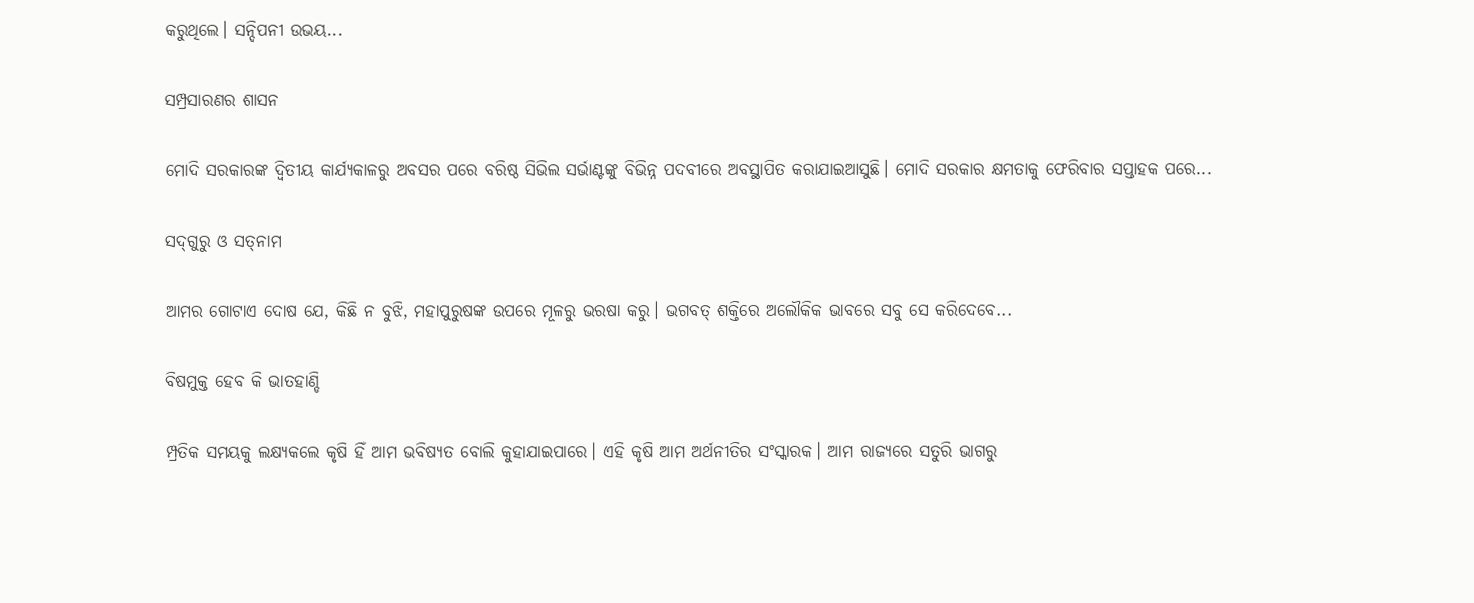କରୁଥିଲେ। ସନ୍ଦିପନୀ ଉଭୟ...

ସମ୍ପ୍ରସାରଣର ଶାସନ

ମୋଦି ସରକାରଙ୍କ ଦ୍ୱିତୀୟ କାର୍ଯ୍ୟକାଳରୁ ଅବସର ପରେ ବରିଷ୍ଠ ସିଭିଲ ସର୍ଭାଣ୍ଟଙ୍କୁ ବିଭିନ୍ନ ପଦବୀରେ ଅବସ୍ଥାପିତ କରାଯାଇଆସୁଛି। ମୋଦି ସରକାର କ୍ଷମତାକୁ ଫେରିବାର ସପ୍ତାହକ ପରେ...

ସଦ୍‌ଗୁରୁ ଓ ସତ୍‌ନାମ

ଆମର ଗୋଟାଏ ଦୋଷ ଯେ, କିଛି ନ ବୁଝି, ମହାପୁରୁଷଙ୍କ ଉପରେ ମୂଳରୁ ଭରଷା କରୁ। ଭଗବତ୍‌ ଶକ୍ତିରେ ଅଲୌକିକ ଭାବରେ ସବୁ ସେ କରିଦେବେ...

ବିଷମୁକ୍ତ ହେବ କି ଭାତହାଣ୍ଡି

ମ୍ପ୍ରତିକ ସମୟକୁ ଲକ୍ଷ୍ୟକଲେ କୃଷି ହିଁ ଆମ ଭବିଷ୍ୟତ ବୋଲି କୁହାଯାଇପାରେ। ଏହି କୃଷି ଆମ ଅର୍ଥନୀତିର ସଂସ୍କାରକ। ଆମ ରାଜ୍ୟରେ ସତୁରି ଭାଗରୁ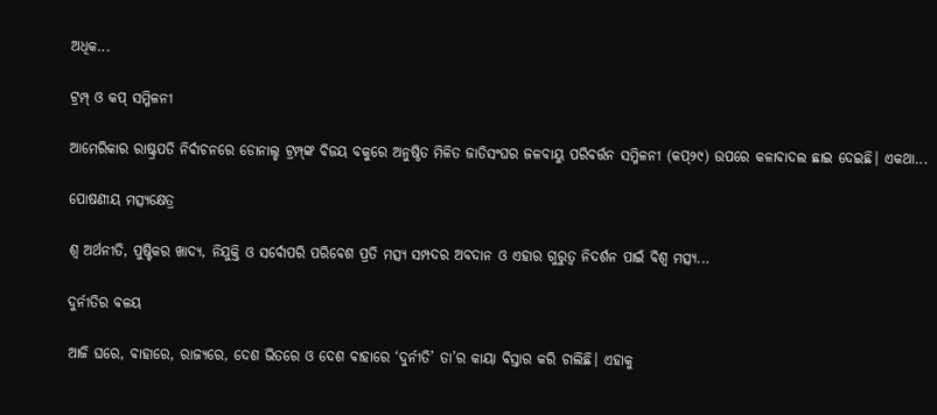ଅଧିକ...

ଟ୍ରମ୍ପ୍‌ ଓ କପ୍‌ ସମ୍ମିଳନୀ

ଆମେରିକାର ରାଷ୍ଟ୍ରପତି ନିର୍ବାଚନରେ ଡୋନାଲ୍ଡ ଟ୍ରମ୍ପ୍‌ଙ୍କ ବିଜୟ ବକୁରେ ଅନୁଷ୍ଠିତ ମିଳିତ ଜାତିସଂଘର ଜଳବାୟୁ ପରିବର୍ତ୍ତନ ସମ୍ମିଳନୀ (କପ୍‌୨୯) ଉପରେ କଳାବାଦଲ ଛାଇ ଦେଇଛି। ଏକଥା...

ପୋଷଣୀୟ ମତ୍ସ୍ୟକ୍ଷେତ୍ର

ଶ୍ୱ ଅର୍ଥନୀତି, ପୁଷ୍ଟିକର ଖାଦ୍ୟ, ନିଯୁକ୍ତି ଓ ସର୍ବୋପରି ପରିବେଶ ପ୍ରତି ମତ୍ସ୍ୟ ସମ୍ପଦର ଅବଦାନ ଓ ଏହାର ଗୁରୁତ୍ୱ ନିଦର୍ଶନ ପାଇଁ ବିଶ୍ୱ ମତ୍ସ୍ୟ...

ଦୁର୍ନୀତିର ବଳୟ

ଆଜି ଘରେ, ବାହାରେ, ରାଜ୍ୟରେ, ଦେଶ ଭିତରେ ଓ ଦେଶ ବାହାରେ ‘ଦୁର୍ନୀତି’ ତା’ର କାୟା ବିସ୍ତାର କରି ଚାଲିଛି। ଏହାକୁ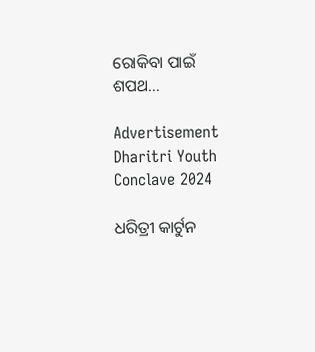ରୋକିବା ପାଇଁ ଶପଥ...

Advertisement
Dharitri Youth Conclave 2024

ଧରିତ୍ରୀ କାର୍ଟୁନ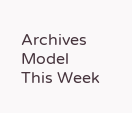Archives
Model This Week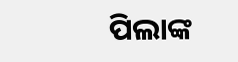ପିଲାଙ୍କ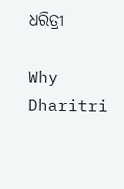ଧରିତ୍ରୀ

Why Dharitri